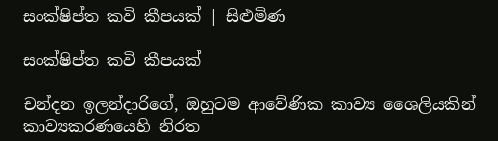සංක්ෂිප්ත කවි කීපයක් | සිළුමිණ

සංක්ෂිප්ත කවි කීපයක්

චන්දන ඉලන්දාරිගේ, ඔහුටම ආවේණික කාව්‍ය ශෛලියකින් කාව්‍යකරණයෙහි නිරත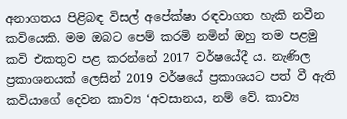අනාගතය පිළිබඳ විසල් අපේක්ෂා රඳවාගත හැකි නවීන කවියෙකි. මම ඔබට පෙම් කරමි නමින් ඔහු තම පළමු කවි එකතුව පළ කරන්නේ 2017 වර්ෂයේදී ය. නැණිල ප්‍රකාශනයක් ලෙසින් 2019 වර්ෂයේ ප්‍රකාශයට පත් වී ඇති කවියාගේ දෙවන කාව්‍ය ‘අවසානය, නම් වේ. කාව්‍ය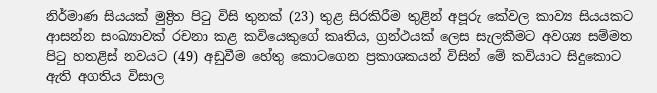නිර්මාණ සියයක් මුද්‍රිත පිටු විසි තුනක් (23) තුළ සිරකිරීම තුළින් අපූරු කේවල කාව්‍ය සියයකට ආසන්න සංඛ්‍යාවක් රචනා කළ කවියෙකුගේ කෘතිය, ග්‍රන්ථයක් ලෙස සැලකීමට අවශ්‍ය සම්මත පිටු හතළිස් නවයට (49) අඩුවීම හේතු කොටගෙන ප්‍රකාශකයන් විසින් මේ කවියාට සිදුකොට ඇති අගතිය විසාල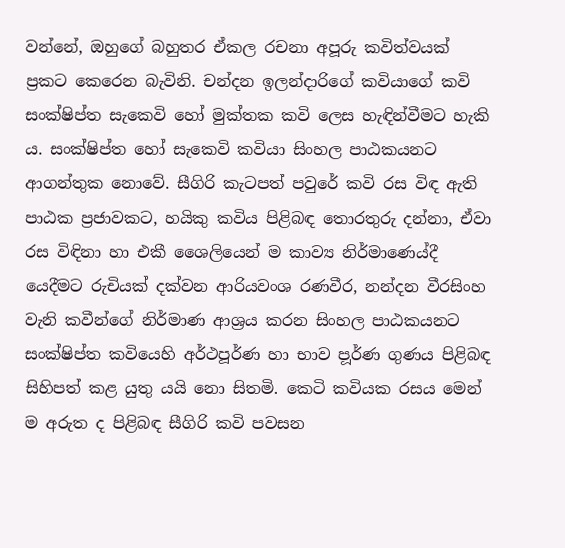වන්නේ, ඔහුගේ බහුතර ඒකල රචනා අපූරු කවිත්වයක් ප්‍රකට කෙරෙන බැවිනි. චන්දන ඉලන්දාරිගේ කවියාගේ කවි සංක්ෂිප්ත සැකෙවි හෝ මුක්තක කවි ලෙස හැඳින්වීමට හැකි ය. සංක්ෂිප්ත හෝ සැකෙවි කවියා සිංහල පාඨකයනට ආගන්තුක නොවේ. සීගිරි කැටපත් පවුරේ කවි රස විඳ ඇති පාඨක ප්‍රජාවකට, හයිකු කවිය පිළිබඳ තොරතුරු දන්නා, ඒවා රස විඳිනා හා එකී ශෛලියෙන් ම කාව්‍ය නිර්මාණ‍ෙය්දී යෙදීමට රුචියක් දක්වන ආරියවංශ රණවීර, නන්දන වීරසිංහ වැනි කවීන්ගේ නිර්මාණ ආශ්‍රය කරන සිංහල පාඨකයනට සංක්ෂිප්ත කවියෙහි අර්ථපූර්ණ හා භාව ප‍ූර්ණ ගුණය පිළිබඳ සිහිපත් කළ යුතු යයි නො සිතමි. කෙටි කවියක රසය මෙන් ම අරුත ද පිළිබඳ සීගිරි කවි පවසන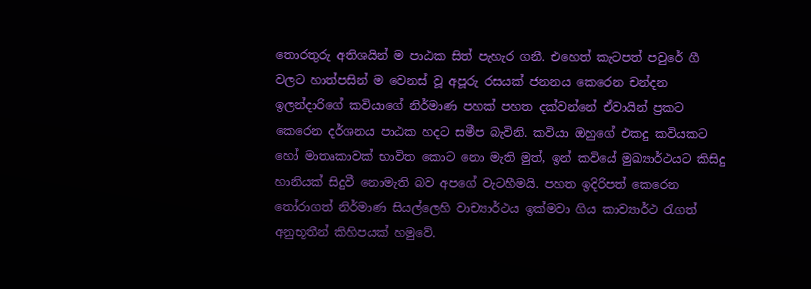තොරතුරු අතිශයින් ම පාඨක සිත් පැහැර ගනී. එහෙත් කැටපත් පවුරේ ගී වලට හාත්පසින් ම වෙනස් වූ අපූරු රසයක් ජනනය කෙරෙන චන්දන ඉලන්දාරිගේ කවියාගේ නිර්මාණ පහක් පහත දක්වන්නේ ඒවායින් ප්‍රකට කෙරෙන දර්ශනය පාඨක හදට සමීප බැවිනි. කවියා ඔහුගේ එකදු කවියකට හෝ මාතෘකාවක් භාවිත කොට නො මැති මුත්, ඉන් කවියේ මුඛ්‍යාර්ථයට කිසිදු හානියක් සිදුවී නොමැති බව අපගේ වැටහීමයි. පහත ඉදිරිපත් කෙරෙන තෝරාගත් නිර්මාණ සියල්ලෙහි වාච්‍යාර්ථය ඉක්මවා ගිය කාව්‍යාර්ථ රැගත් අනුභූතීන් කිහිපයක් හමුවේ.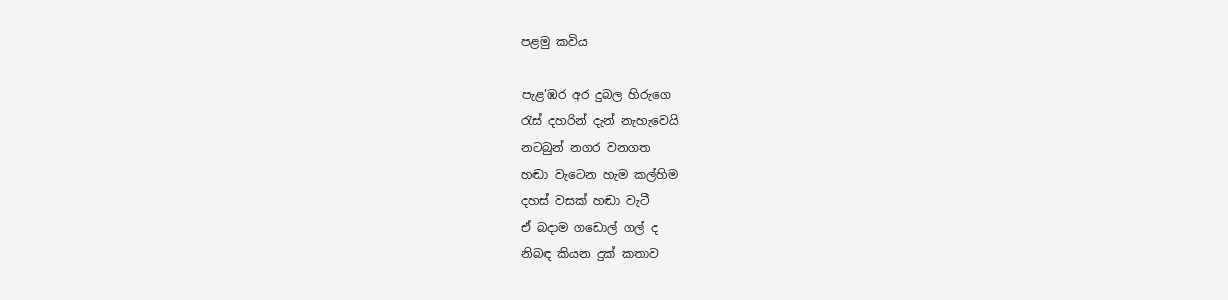පළමු කවිය

පැළ’ඹර අර දුබල හිරුගෙ
රැස් දහරින් දැන් නැහැවෙයි
නටබුන් නගර වනගත
හඬා වැටෙන හැම කල්හිම
දහස් වසක් හඬා වැටී
ඒ බදාම ගඩොල් ගල් ද
නිබඳ කියන දුක් කතාව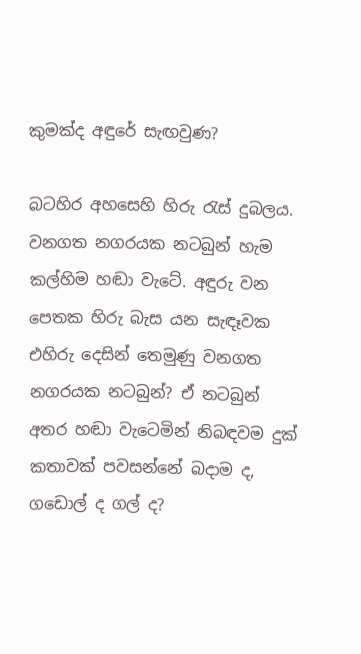කුමක්ද අඳුරේ සැඟවුණ?

බටහිර අහසෙහි හිරු රැස් දුබලය. වනගත නගරයක නටබුන් හැම කල්හිම හඬා වැටේ. අඳුරු වන පෙතක හිරු බැස යන සැඳෑවක එහිරු දෙසින් තෙමුණු වනගත නගරයක නටබුන්? ඒ නටබුන් අතර හඬා වැටෙමින් නිබඳවම දුක් කතාවක් පවසන්නේ බදාම ද, ගඩොල් ද ගල් ද?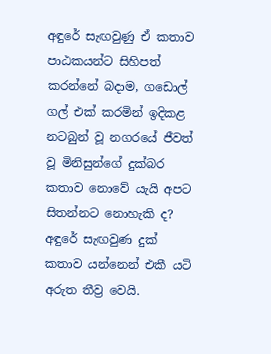අඳුරේ සැඟවුණු ඒ කතාව පාඨකයන්ට සිහිපත් කරන්නේ බදාම, ගඩොල් ගල් එක් කරමින් ඉදිකළ නටබුන් වූ නගරයේ ජීවත් වූ මිනිසුන්ගේ දුක්බර කතාව නොවේ යැයි අපට සිතන්නට නොහැකි ද? අඳුරේ සැඟවුණ දුක් කතාව යන්නෙන් එකී යටි අරුත තීව්‍ර වෙයි.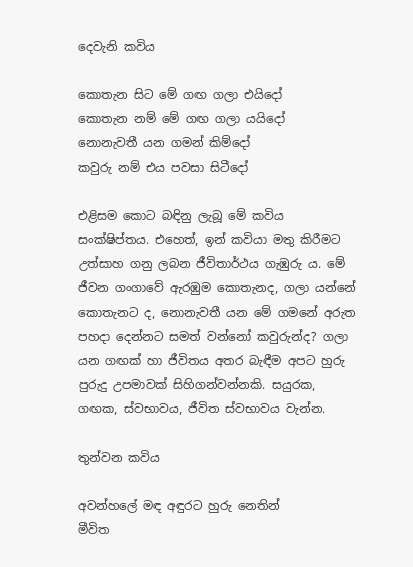දෙවැනි කවිය

කොතැන සිට මේ ගඟ ගලා එයිදෝ
කොතැන නම් මේ ගඟ ගලා යයිදෝ
නොනැවතී යන ගමන් කිම්දෝ
කවුරු නම් එය පවසා සිටීදෝ

එළිසම කොට බඳිනු ලැබූ මේ කවිය සංක්ෂිප්තය‍. එහෙත්, ඉන් කවියා මතු කිරීමට උත්සාහ ගනු ලබන ජීවිතාර්ථය ගැඹුරු ය. මේ ජීවන ගංගාවේ ඇරඹුම කොතැනද, ගලා යන්නේ කොතැනට ද, නොනැවතී යන මේ ගමනේ අරුත පහදා දෙන්නට සමත් වන්නෝ කවුරුන්ද? ගලා යන ගඟක් හා ජීවිතය අතර බැඳීම අපට හුරු පුරුදු උපමාවක් සිහිගන්වන්නකි. සයුරක, ගඟක, ස්වභාවය, ජීවිත ස්වභාවය වැන්න.

තුන්වන කවිය

අවන්හලේ මඳ අඳුරට හුරු නෙතින්
මීවිත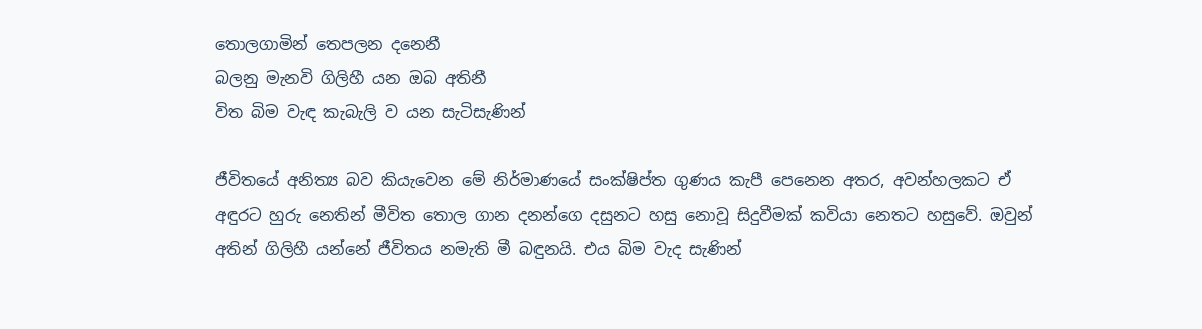තොලගාමින් තෙපලන දනෙනී
බලනු මැනවි ගිලිහී යන ඔබ අතිනී
විත බිම වැඳ කැබැලි ව යන සැටිසැණින්

ජීවිතයේ අනිත්‍ය බව කියැවෙන මේ නිර්මාණයේ සංක්ෂිප්ත ගුණය ‍කැපී පෙනෙන අතර, අවන්හලකට ඒ අඳුරට හුරු නෙතින් මීවිත තොල ගාන දනන්ගෙ දසුනට හසු නොවූ සිදුවීමක් කවියා නෙතට හසුවේ. ඔවුන් අතින් ගිලිහී යන්නේ ජීවිතය නමැති මී බඳුනයි. එය බිම වැද සැණින්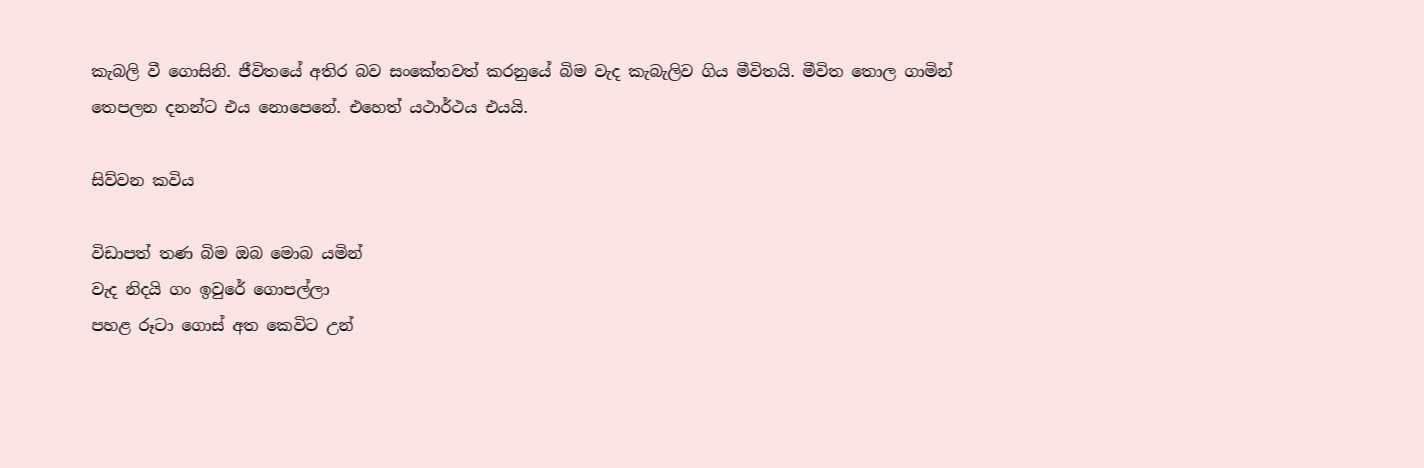කැබලි වී ගොසිනි‍. ජීවිතයේ අතිර බව සංකේතවත් කරනුයේ බිම වැද කැබැලිව ගිය මීවිතයි. මීවිත තොල ගාමින් තෙපලන දනන්ට එය නොපෙනේ. එහෙත් යථාර්ථය එයයි.

සිව්වන කවිය

විඩාපත් තණ බිම ඔබ මොබ යමින්
වැද නිදයි ගං ඉවුරේ ගොපල්ලා
පහළ රූටා ගොස් අත කෙවිට උන්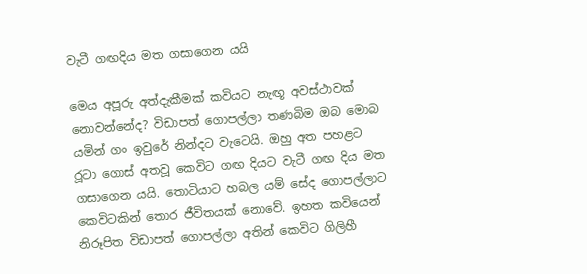වැටී ගඟදිය මත ගසාගෙන යයි

මෙය අපූරු අත්දැකීමක් කවියට නැඟූ අවස්ථාවක් නොවන්නේද? විඩාපත් ගොපල්ලා තණබිම ඔබ මොබ යමින් ගං ඉවුරේ නින්දට වැටෙයි. ඔහු අත පහළට ර‍ූටා ගොස් අතවූ කෙවිට ගඟ දියට වැටී ගඟ දිය මත ගසාගෙන යයි. තොටියාට හබල යම් සේද ගොපල්ලාට කෙවිටකින් තොර ජීවිතයක් නොවේ. ඉහත කවියෙන් නිරූපිත විඩාපත් ගොපල්ලා අතින් කෙවිට ගිලිහී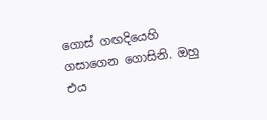ගොස් ගඟදියෙහි ගසාගෙන ගොසිනි. ඔහු එය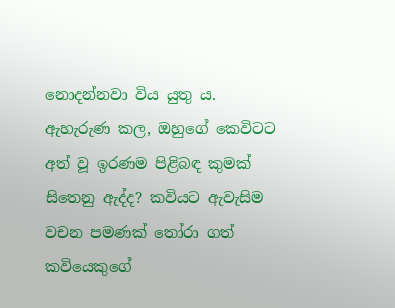නොදන්නවා විය යුතු ය. ඇහැරුණ කල, ඔහුගේ කෙවිටට අත් වූ ඉරණම පිළිබඳ කුමක් සිතෙනු ඇද්ද? කවියට ඇවැසිම වචන පමණක් තෝරා ගත් කවියෙකුගේ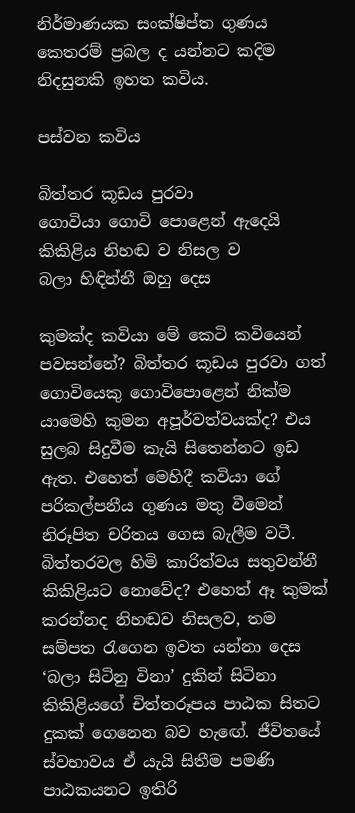නිර්මාණයක සංක්ෂිප්ත ගුණය කෙතරම් ප්‍රබල ද යන්නට කදිම නිදසුනකි ඉහත කවිය.

පස්වන කවිය

බිත්තර කූඩය පුරවා
ගොවියා ගොවි පොළෙන් ඇදෙයි
කිකිළිය නිහඬ ව නිසල ව
බලා හිඳින්නී ඔහු දෙස

කුමක්ද කවියා මේ කෙටි කවියෙන් පවසන්නේ? බිත්තර කූඩය පුරවා ගත් ගොවියෙකු ගොවිපොළෙන් නික්ම යාමෙහි කුමන අපූර්වත්වයක්ද? එය සුලබ සිදුවීම කැයි සිතෙන්නට ඉඩ ඇත. එහෙත් මෙහිදී කවියා ගේ පරිකල්පනීය ගුණය මතු වීමෙන් නිරූපිත චරිතය ගෙස බැලීම වටී. බිත්තරවල හිමි කාරිත්වය සතුවන්නී කිකිළියට නොවේද? එහෙත් ඈ කුමක් කරන්නද නිහඬව නිසලව, තම සම්පත රැගෙන ඉවත යන්නා දෙස ‘බලා සිටිනු විනා’ දුකින් සිටිනා කිකිළියගේ චිත්තරූපය පාඨක සිතට දුකක් ගෙනෙන බව හැ‍ඟේ. ජීවිතයේ ස්වභාවය ඒ යැයි සිතීම පමණි පාඨකයනට ඉතිරි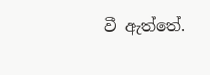වී ඇත්තේ.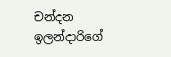චන්දන ඉලන්දාරිගේ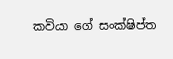කවියා ගේ සංක්ෂිප්ත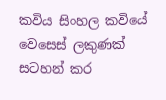කවිය සිංහල කවියේ වෙසෙස් ලකුණක් සටහන් කර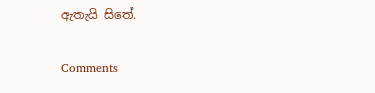ඇතැයි සිතේ.

Comments